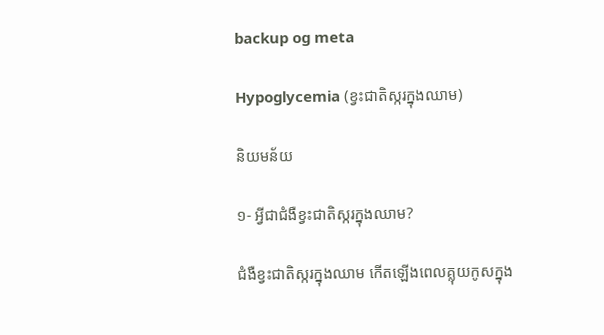backup og meta

Hypoglycemia (ខ្វះជាតិស្ករក្នុងឈាម)

និយមន័យ

១- អ្វីជាជំងឺខ្វះជាតិស្ករក្នុងឈាម?

ជំងឺខ្វះជាតិស្ករក្នុងឈាម កើតឡើងពេលគ្លុយកូសក្នុង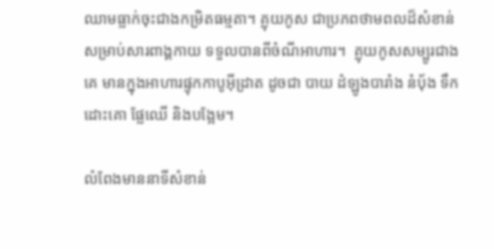ឈាមធ្លាក់ចុះជាងកម្រិតធម្មតា។ គ្លុយកូស ជាប្រភពថាមពលដ៏សំខាន់សម្រាប់សារពាង្គកាយ ទទួលបានពីចំណីអាហារ។  គ្លុយកូសសម្បូរជាងគេ មានក្នុងអាហារផ្ទុកកាបូអ៊ីដ្រាត ដូចជា បាយ ដំឡូងបារាំង នំបុ័ង ទឹកដោះគោ ផ្លែឈើ និងបង្អែម។

លំពែងមាននាទីសំខាន់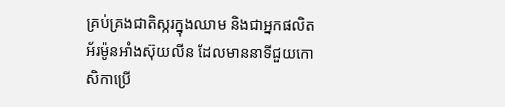គ្រប់គ្រងជាតិស្ករក្នុងឈាម និងជាអ្នកផលិតអ័រម៉ូនអាំងស៊ុយលីន ដែលមាននាទីជួយកោសិកាប្រើ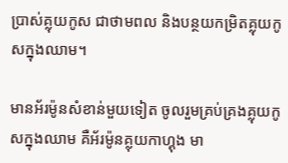ប្រាស់គ្លុយកូស ជាថាមពល និងបន្ថយកម្រិតគ្លុយកូសក្នុងឈាម។

មានអ័រម៉ូនសំខាន់មួយទៀត ចូលរួមគ្រប់គ្រងគ្លុយកូសក្នុងឈាម គឺអ័រម៉ូនគ្លុយកាហ្គុង មា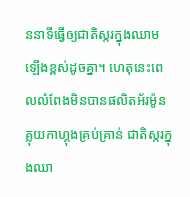ននាទីធ្វើឲ្យជាតិស្ករក្នុងឈាមឡើងខ្ពស់ដូចគ្នា។ ហេតុនេះពេលលំពែងមិនបានផលិតអ័រម៉ូនគ្លុយកាហ្គុងគ្រប់គ្រាន់ ជាតិស្ករក្នុងឈា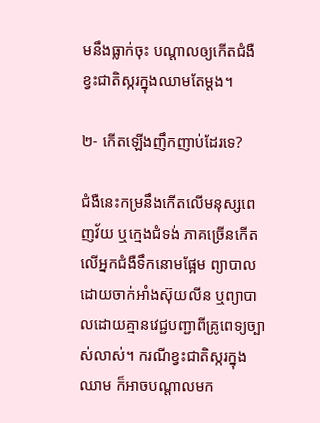មនឹងធ្លាក់ចុះ បណ្ដាលឲ្យកើតជំងឺខ្វះជាតិស្ករក្នុងឈាមតែម្តង។

២- កើតឡើងញឹកញាប់ដែរទេ?

ជំងឺនេះកម្រនឹងកើតលើមនុស្សពេញវ័យ ឬក្មេងជំទង់ ភាគច្រើនកើតលើអ្នកជំងឺទឹកនោមផ្អែម ព្យាបាលដោយចាក់អាំងស៊ុយលីន ឬព្យាបាលដោយគ្មានវេជ្ជបញ្ជាពីគ្រូពេទ្យច្បាស់លាស់។ ករណីខ្វះជាតិស្ករក្នុងឈាម ក៏អាចបណ្ដាលមក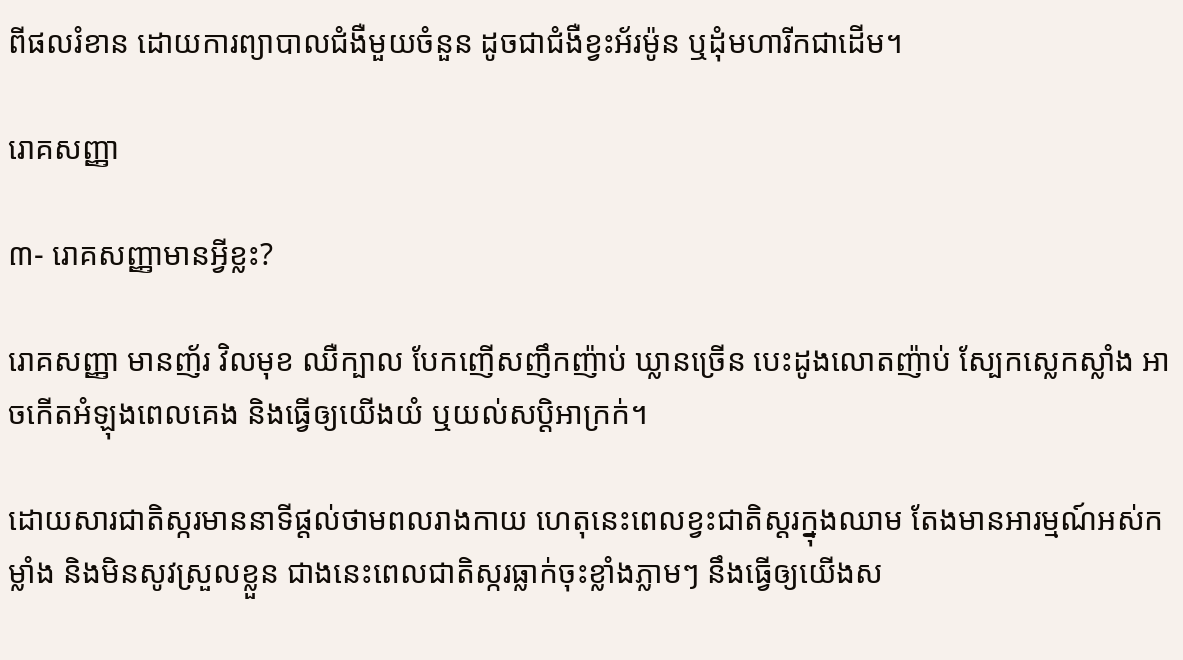ពីផលរំខាន ដោយការព្យាបាលជំងឺមួយចំនួន ដូចជាជំងឺខ្វះអ័រម៉ូន ឬដុំមហារីកជាដើម។

រោគសញ្ញា

៣- រោគសញ្ញាមានអ្វីខ្លះ?

រោគសញ្ញា មានញ័រ វិលមុខ ឈឺក្បាល បែកញើសញឹកញ៉ាប់ ឃ្លានច្រើន បេះដូងលោតញ៉ាប់ ស្បែកស្លេកស្លាំង អាចកើតអំឡុងពេលគេង និងធ្វើឲ្យយើងយំ ឬយល់សប្ដិអាក្រក់។

ដោយសារជាតិស្ករមាននាទីផ្ដល់ថាមពលរាងកាយ ហេតុនេះពេលខ្វះជាតិស្ដរក្នុងឈាម តែងមានអារម្មណ៍អស់កម្លាំង និងមិនសូវស្រួលខ្លួន ជាងនេះពេលជាតិស្ករធ្លាក់ចុះខ្លាំងភ្លាមៗ នឹងធ្វើឲ្យយើងស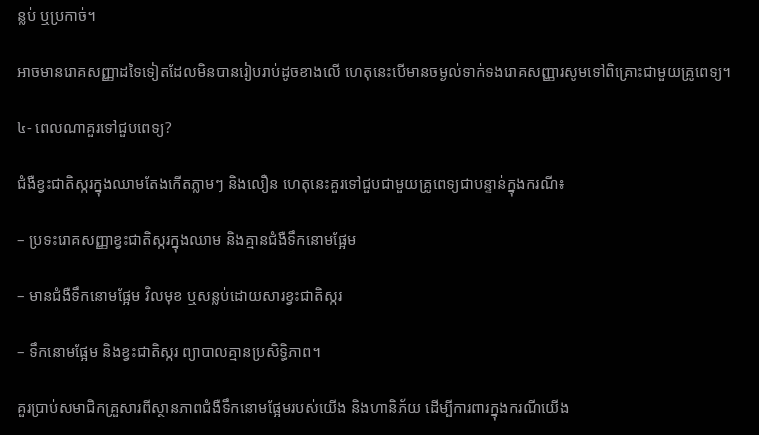ន្លប់ ឬប្រកាច់។

អាចមានរោគសញ្ញាដទៃទៀតដែលមិនបានរៀបរាប់ដូចខាងលើ ហេតុនេះបើមានចម្ងល់ទាក់ទងរោគសញ្ញារសូមទៅពិគ្រោះជាមួយគ្រូពេទ្យ។

៤- ពេលណាគួរទៅជួបពេទ្យ?

ជំងឺខ្វះជាតិស្ករក្នុងឈាមតែងកើតភ្លាមៗ និងលឿន ហេតុនេះគួរទៅជួបជាមួយគ្រូពេទ្យជាបន្ទាន់ក្នុងករណី៖

– ប្រទះរោគសញ្ញាខ្វះជាតិស្ករក្នុងឈាម និងគ្មានជំងឺទឹកនោមផ្អែម

– មានជំងឺទឹកនោមផ្អែម វិលមុខ ឬសន្លប់ដោយសារខ្វះជាតិស្ករ

– ទឹកនោមផ្អែម និងខ្វះជាតិស្ករ ព្យាបាលគ្មានប្រសិទ្ធិភាព។

គួរប្រាប់សមាជិកគ្រួសារពីស្ថានភាពជំងឺទឹកនោមផ្អែមរបស់យើង និងហានិភ័យ ដើម្បីការពារក្នុងករណីយើង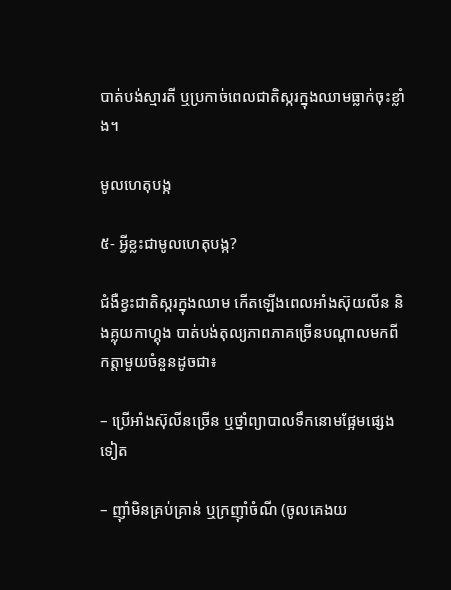បាត់បង់ស្មារតី ឬប្រកាច់ពេលជាតិស្ករក្នុងឈាមធ្លាក់ចុះខ្លាំង។

មូលហេតុបង្ក

៥- អ្វីខ្លះជាមូលហេតុបង្ក?

ជំងឺខ្វះជាតិស្ករក្នុងឈាម កើតឡើងពេលអាំងស៊ុយលីន និងគ្លុយកាហ្គុង បាត់បង់តុល្យភាពភាគច្រើនបណ្ដាលមកពីកត្តាមួយចំនួនដូចជា៖

– ប្រើអាំងស៊ុលីនច្រើន ឬថ្នាំព្យាបាលទឹកនោមផ្អែមផ្សេងទៀត

– ញ៉ាំមិនគ្រប់គ្រាន់ ឬក្រញ៉ាំចំណី (ចូលគេងយ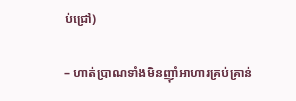ប់ជ្រៅ)

– ហាត់ប្រាណទាំងមិនញ៉ាំអាហារគ្រប់គ្រាន់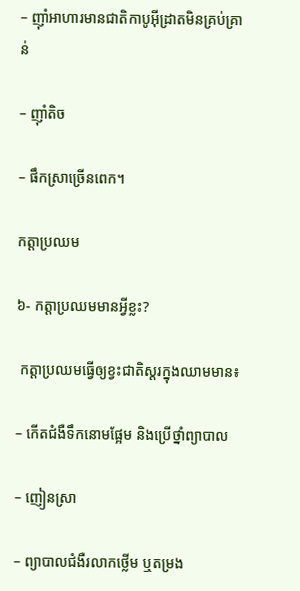– ញ៉ាំអាហារមានជាតិកាបូអ៊ីដ្រាតមិនគ្រប់គ្រាន់

– ញ៉ាំតិច

– ផឹកស្រាច្រើនពេក។

កត្តាប្រឈម

៦- កត្តាប្រឈមមានអ្វីខ្លះ?

 កត្ដាប្រឈមធ្វើឲ្យខ្វះជាតិស្ដរក្នុងឈាមមាន៖

– កើតជំងឺទឹកនោមផ្អែម និងប្រើថ្នាំព្យាបាល

– ញៀនស្រា

– ព្យាបាលជំងឺរលាកថ្លើម ឬតម្រង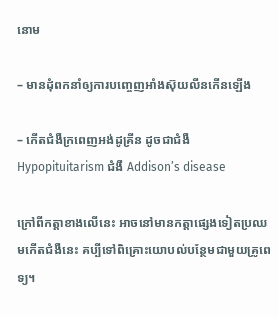នោម

– មានដុំពកនាំឲ្យការបញ្ចេញអាំងស៊ុយលីនកើនឡើង

– កើតជំងឺក្រពេញអង់ដូគ្រីន ដូចជាជំងឺ Hypopituitarism ជំងឺ Addison’s disease

ក្រៅពីកត្ដាខាងលើនេះ អាចនៅមានកត្តាផ្សេងទៀតប្រឈមកើតជំងឺនេះ គប្បីទៅពិគ្រោះយោបល់បន្ថែមជាមួយគ្រូពេទ្យ។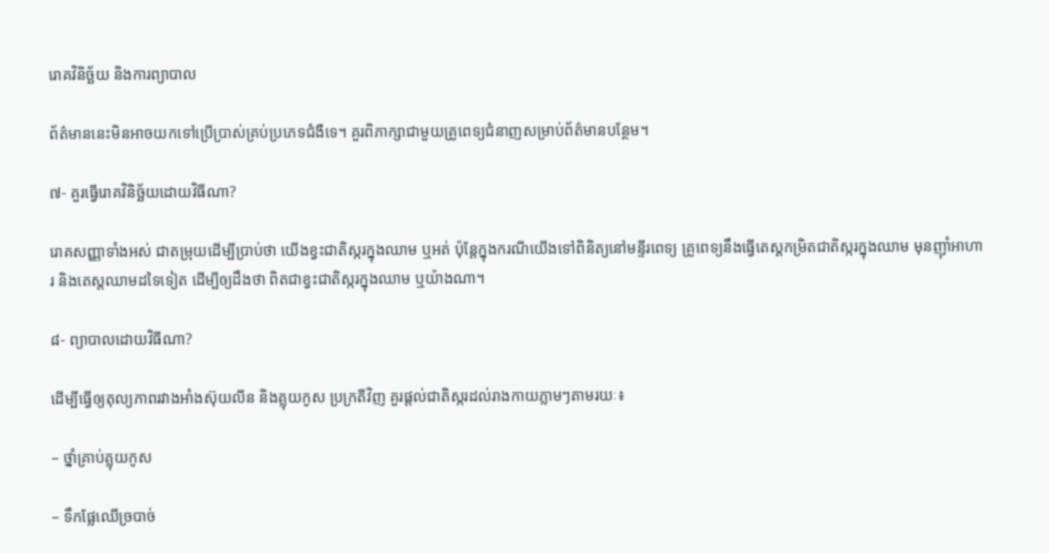រោគវិនិច្ឆ័យ និងការព្យាបាល

ព័ត៌មាននេះមិនអាចយកទៅប្រើប្រាស់គ្រប់ប្រភេទជំងឺទេ។ គួរពិភាក្សាជាមួយគ្រូពេទ្យជំនាញសម្រាប់ព័ត៌មានបន្ថែម។

៧- គួរធ្វើរោគវិនិច្ឆ័យដោយវិធីណា?

រោគសញ្ញាទាំងអស់ ជាតម្រុយដើម្បីប្រាប់ថា យើងខ្វះជាតិស្ករក្នុងឈាម ឬអត់ ប៉ុន្តែក្នុងករណីយើងទៅពិនិត្យនៅមន្ទីរពេទ្យ គ្រូពេទ្យនឹងធ្វើតេស្ដកម្រិតជាតិស្ករក្នុងឈាម មុនញ៉ាំអាហារ និងតេស្ដឈាមដទៃទៀត ដើម្បីឲ្យដឹងថា ពិតជាខ្វះជាតិស្ករក្នុងឈាម ឬយ៉ាងណា។

៨- ព្យាបាលដោយវិធីណា?

ដើម្បីធ្វើឲ្យតុល្យភាពរវាងអាំងស៊ុយលីន និងគ្លុយកូស ប្រក្រតីវិញ គួរផ្ដល់ជាតិស្ករដល់រាងកាយភ្លាមៗតាមរយៈ៖

– ថ្នាំគ្រាប់គ្លុយកូស

– ទឹកផ្លែឈើច្របាច់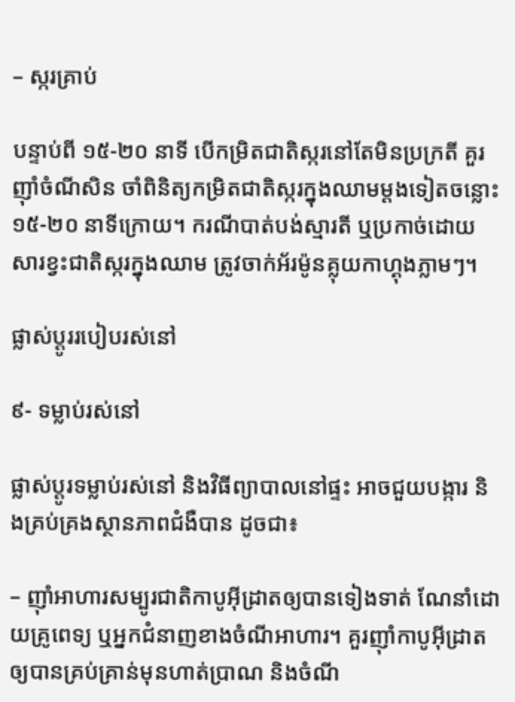– ស្ករគ្រាប់

បន្ទាប់ពី ១៥-២០ នាទី បើកម្រិតជាតិស្ករនៅតែមិនប្រក្រតី គួរញ៉ាំចំណីសិន ចាំពិនិត្យកម្រិតជាតិស្ករក្នុងឈាមម្ដងទៀតចន្លោះ ១៥-២០ នាទីក្រោយ។ ករណីបាត់បង់ស្មារតី ឬប្រកាច់ដោយសារខ្វះជាតិស្ករក្នុងឈាម ត្រូវចាក់អ័រម៉ូនគ្លុយកាហ្គុងភ្លាមៗ។

ផ្លាស់ប្ដូររបៀបរស់នៅ

៩- ទម្លាប់រស់នៅ

ផ្លាស់ប្តូរទម្លាប់រស់នៅ និងវិធីព្យាបាលនៅផ្ទះ អាចជួយបង្ការ និងគ្រប់គ្រងស្ថានភាពជំងឺបាន ដូចជា៖

– ញ៉ាំអាហារសម្បូរជាតិកាបូអ៊ីដ្រាតឲ្យបានទៀងទាត់ ណែនាំដោយគ្រូពេទ្យ ឬអ្នកជំនាញខាងចំណីអាហារ។ គួរញ៉ាំកាបូអ៊ីដ្រាត ឲ្យបានគ្រប់គ្រាន់មុនហាត់ប្រាណ និងចំណី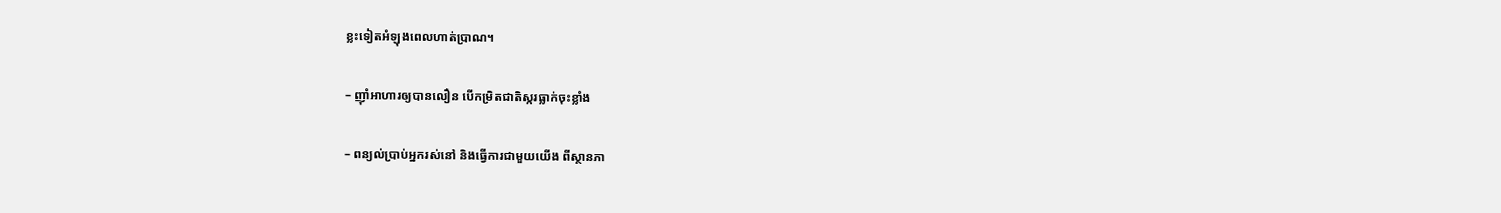ខ្លះទៀតអំឡុងពេលហាត់ប្រាណ។

– ញ៉ាំអាហារឲ្យបានលឿន បើកម្រិតជាតិស្ករធ្លាក់ចុះខ្លាំង

– ពន្យល់ប្រាប់អ្នករស់នៅ និងធ្វើការជាមួយយើង ពីស្ថានភា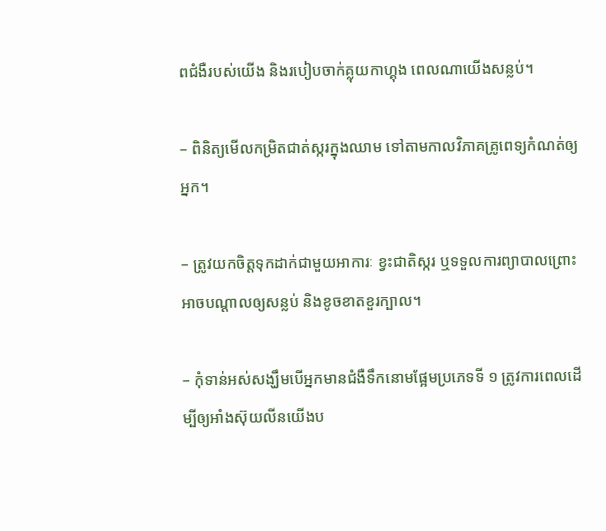ពជំងឺរបស់យើង និងរបៀបចាក់គ្លុយកាហ្គុង ពេលណាយើងសន្លប់។

– ពិនិត្យមើលកម្រិតជាត់ស្ករក្នុងឈាម ទៅតាមកាលវិភាគគ្រូពេទ្យកំណត់ឲ្យអ្នក។

– ត្រូវយកចិត្តទុកដាក់ជាមួយអាការៈ ខ្វះជាតិស្ករ ឬទទួលការព្យាបាលព្រោះអាចបណ្ដាលឲ្យសន្លប់ និងខូចខាតខួរក្បាល។

– កុំទាន់អស់សង្ឃឹមបើអ្នកមានជំងឺទឹកនោមផ្អែមប្រភេទទី ១ ត្រូវការពេលដើម្បីឲ្យអាំងស៊ុយលីនយើងប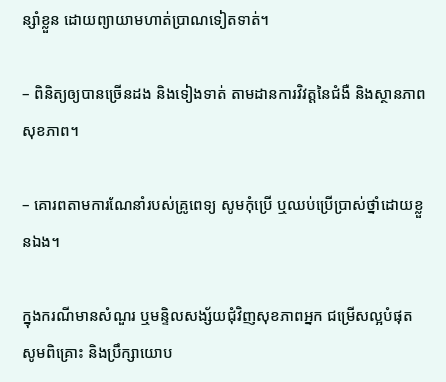ន្សាំខ្លួន ដោយព្យាយាមហាត់ប្រាណទៀតទាត់។

– ពិនិត្យឲ្យបានច្រើនដង និងទៀងទាត់ តាមដានការវិវត្តនៃជំងឺ និងស្ថានភាពសុខភាព។

– គោរពតាមការណែនាំរបស់គ្រូពេទ្យ សូមកុំប្រើ ឬឈប់ប្រើប្រាស់ថ្នាំដោយខ្លួនឯង។

ក្នុងករណីមានសំណួរ ឬមន្ទិលសង្ស័យជុំវិញសុខភាពអ្នក ជម្រើសល្អបំផុត សូមពិគ្រោះ និងប្រឹក្សាយោប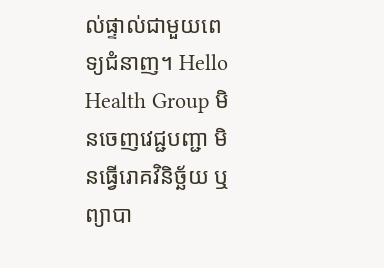ល់ផ្ទាល់ជាមួយពេទ្យជំនាញ។ Hello Health Group មិនចេញវេជ្ជបញ្ជា មិនធ្វើរោគវិនិច្ឆ័យ ឬព្យាបា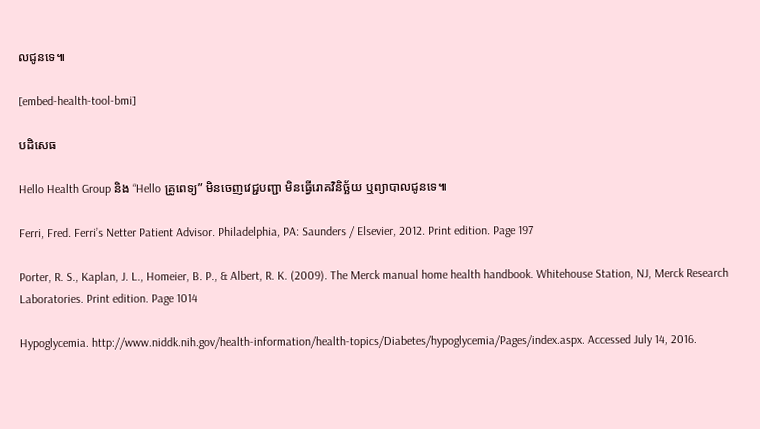លជូនទេ៕

[embed-health-tool-bmi]

បដិសេធ

Hello Health Group និង “Hello គ្រូពេទ្យ” មិនចេញវេជ្ជបញ្ជា មិនធ្វើរោគវិនិច្ឆ័យ ឬព្យាបាលជូនទេ៕

Ferri, Fred. Ferri’s Netter Patient Advisor. Philadelphia, PA: Saunders / Elsevier, 2012. Print edition. Page 197

Porter, R. S., Kaplan, J. L., Homeier, B. P., & Albert, R. K. (2009). The Merck manual home health handbook. Whitehouse Station, NJ, Merck Research Laboratories. Print edition. Page 1014

Hypoglycemia. http://www.niddk.nih.gov/health-information/health-topics/Diabetes/hypoglycemia/Pages/index.aspx. Accessed July 14, 2016.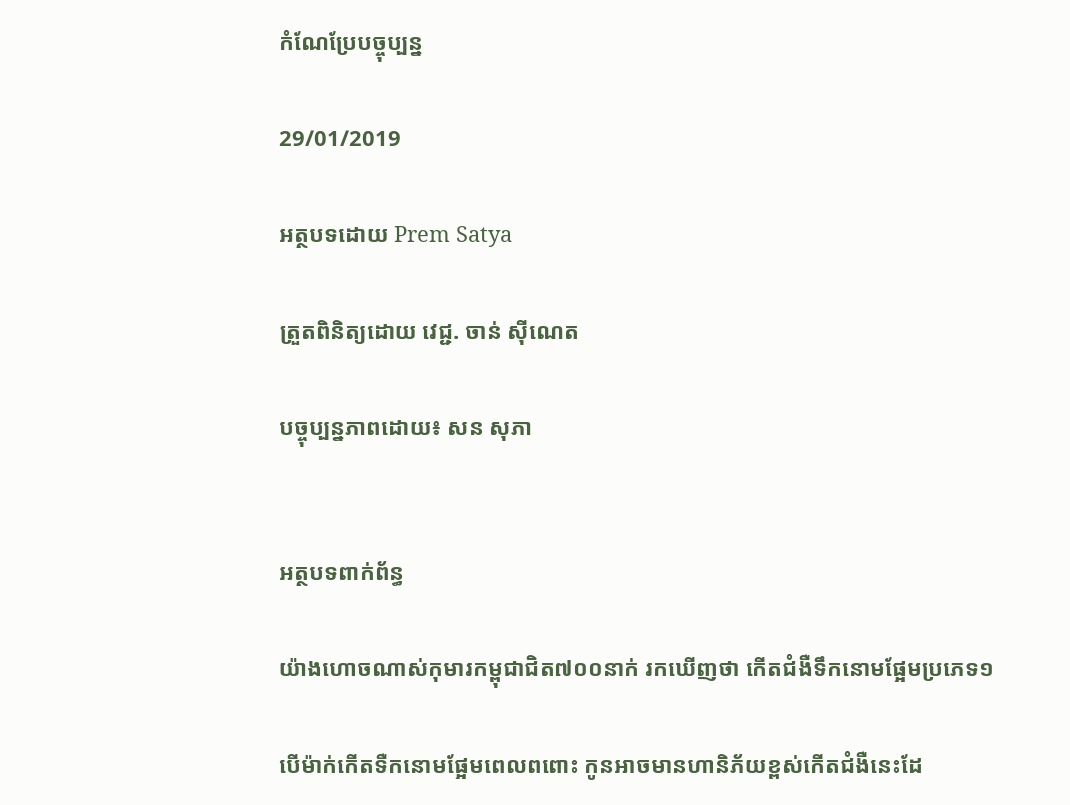កំណែប្រែបច្ចុប្បន្ន

29/01/2019

អត្ថបទដោយ Prem Satya

ត្រួតពិនិត្យដោយ វេជ្ជ. ចាន់ ស៊ីណេត

បច្ចុប្បន្នភាពដោយ៖ សន សុភា


អត្ថបទពាក់ព័ន្ធ

យ៉ាងហោចណាស់កុមារកម្ពុជាជិត៧០០នាក់ រកឃើញថា កើតជំងឺទឹកនោមផ្អែមប្រភេទ១

បើម៉ាក់កើតទឺកនោមផ្អែមពេលពពោះ កូនអាចមានហានិភ័យខ្ពស់កើតជំងឺនេះដែ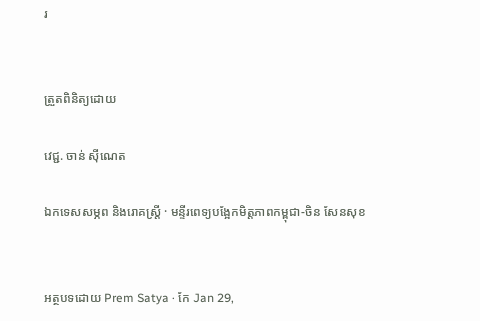រ


ត្រួតពិនិត្យដោយ

វេជ្ជ. ចាន់ ស៊ីណេត

ឯកទេសសម្ភព និងរោគស្ត្រី · មន្ទីរពេទ្យបង្អែកមិត្តភាពកម្ពុជា-ចិន សែនសុខ


អត្ថបទដោយ Prem Satya · កែ Jan 29,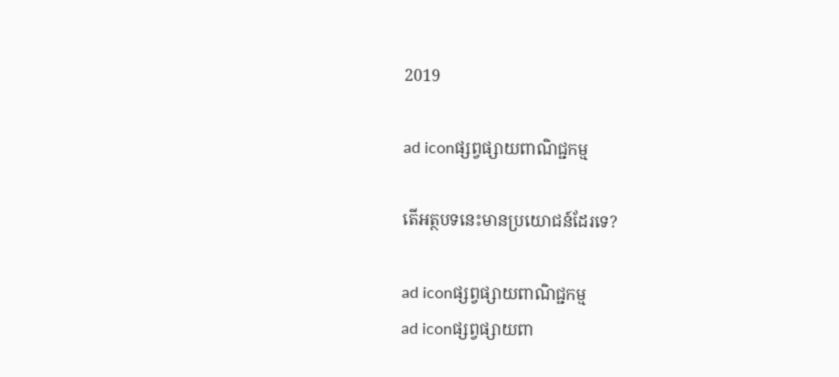2019

ad iconផ្សព្វផ្សាយពាណិជ្ជកម្ម

តើអត្ថបទនេះមានប្រយោជន៍ដែរទេ?

ad iconផ្សព្វផ្សាយពាណិជ្ជកម្ម
ad iconផ្សព្វផ្សាយពា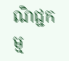ណិជ្ជកម្ម